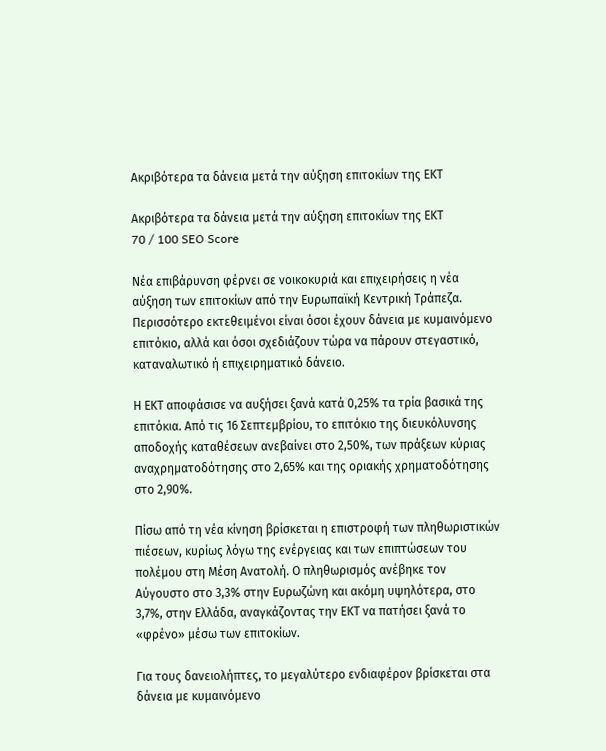Ακριβότερα τα δάνεια μετά την αύξηση επιτοκίων της ΕΚΤ

Ακριβότερα τα δάνεια μετά την αύξηση επιτοκίων της ΕΚΤ
70 / 100 SEO Score

Νέα επιβάρυνση φέρνει σε νοικοκυριά και επιχειρήσεις η νέα αύξηση των επιτοκίων από την Ευρωπαϊκή Κεντρική Τράπεζα. Περισσότερο εκτεθειμένοι είναι όσοι έχουν δάνεια με κυμαινόμενο επιτόκιο, αλλά και όσοι σχεδιάζουν τώρα να πάρουν στεγαστικό, καταναλωτικό ή επιχειρηματικό δάνειο.

Η ΕΚΤ αποφάσισε να αυξήσει ξανά κατά 0,25% τα τρία βασικά της επιτόκια. Από τις 16 Σεπτεμβρίου, το επιτόκιο της διευκόλυνσης αποδοχής καταθέσεων ανεβαίνει στο 2,50%, των πράξεων κύριας αναχρηματοδότησης στο 2,65% και της οριακής χρηματοδότησης στο 2,90%.

Πίσω από τη νέα κίνηση βρίσκεται η επιστροφή των πληθωριστικών πιέσεων, κυρίως λόγω της ενέργειας και των επιπτώσεων του πολέμου στη Μέση Ανατολή. Ο πληθωρισμός ανέβηκε τον Αύγουστο στο 3,3% στην Ευρωζώνη και ακόμη υψηλότερα, στο 3,7%, στην Ελλάδα, αναγκάζοντας την ΕΚΤ να πατήσει ξανά το «φρένο» μέσω των επιτοκίων.

Για τους δανειολήπτες, το μεγαλύτερο ενδιαφέρον βρίσκεται στα δάνεια με κυμαινόμενο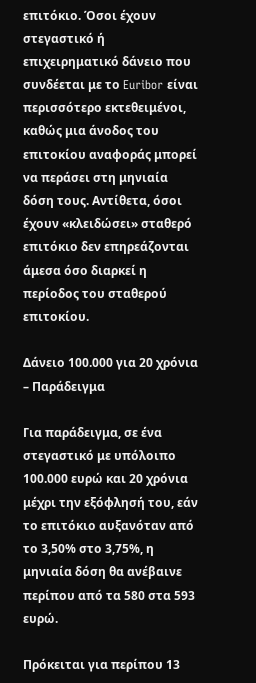επιτόκιο. Όσοι έχουν στεγαστικό ή επιχειρηματικό δάνειο που συνδέεται με το Euribor είναι περισσότερο εκτεθειμένοι, καθώς μια άνοδος του επιτοκίου αναφοράς μπορεί να περάσει στη μηνιαία δόση τους. Αντίθετα, όσοι έχουν «κλειδώσει» σταθερό επιτόκιο δεν επηρεάζονται άμεσα όσο διαρκεί η περίοδος του σταθερού επιτοκίου.

Δάνειο 100.000 για 20 χρόνια – Παράδειγμα

Για παράδειγμα, σε ένα στεγαστικό με υπόλοιπο 100.000 ευρώ και 20 χρόνια μέχρι την εξόφλησή του, εάν το επιτόκιο αυξανόταν από το 3,50% στο 3,75%, η μηνιαία δόση θα ανέβαινε περίπου από τα 580 στα 593 ευρώ.

Πρόκειται για περίπου 13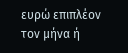ευρώ επιπλέον τον μήνα ή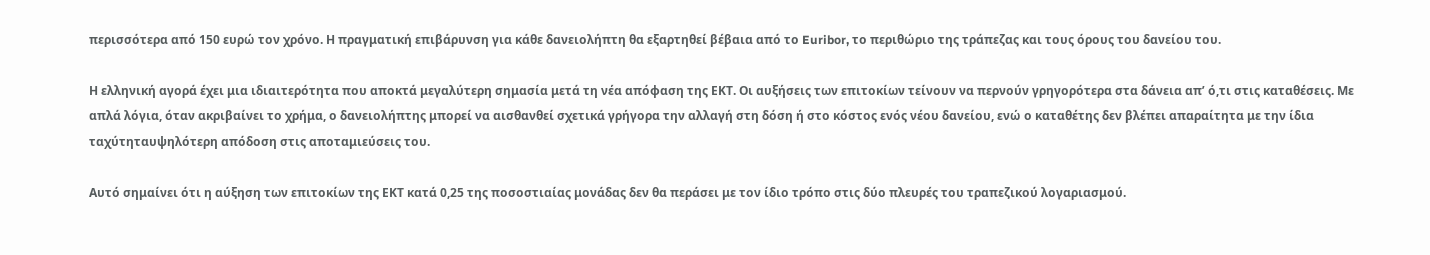περισσότερα από 150 ευρώ τον χρόνο. Η πραγματική επιβάρυνση για κάθε δανειολήπτη θα εξαρτηθεί βέβαια από το Euribor, το περιθώριο της τράπεζας και τους όρους του δανείου του.

Η ελληνική αγορά έχει μια ιδιαιτερότητα που αποκτά μεγαλύτερη σημασία μετά τη νέα απόφαση της ΕΚΤ. Οι αυξήσεις των επιτοκίων τείνουν να περνούν γρηγορότερα στα δάνεια απ’ ό,τι στις καταθέσεις. Με απλά λόγια, όταν ακριβαίνει το χρήμα, ο δανειολήπτης μπορεί να αισθανθεί σχετικά γρήγορα την αλλαγή στη δόση ή στο κόστος ενός νέου δανείου, ενώ ο καταθέτης δεν βλέπει απαραίτητα με την ίδια ταχύτηταυψηλότερη απόδοση στις αποταμιεύσεις του.

Αυτό σημαίνει ότι η αύξηση των επιτοκίων της ΕΚΤ κατά 0,25 της ποσοστιαίας μονάδας δεν θα περάσει με τον ίδιο τρόπο στις δύο πλευρές του τραπεζικού λογαριασμού.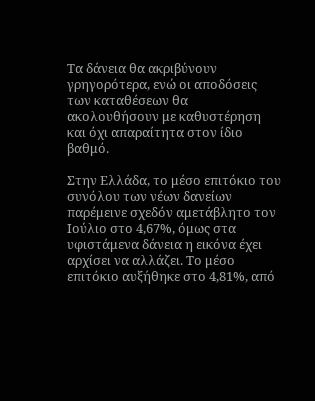Τα δάνεια θα ακριβύνουν γρηγορότερα, ενώ οι αποδόσεις των καταθέσεων θα ακολουθήσουν με καθυστέρηση και όχι απαραίτητα στον ίδιο βαθμό.

Στην Ελλάδα, το μέσο επιτόκιο του συνόλου των νέων δανείων παρέμεινε σχεδόν αμετάβλητο τον Ιούλιο στο 4,67%, όμως στα υφιστάμενα δάνεια η εικόνα έχει αρχίσει να αλλάζει. Το μέσο επιτόκιο αυξήθηκε στο 4,81%, από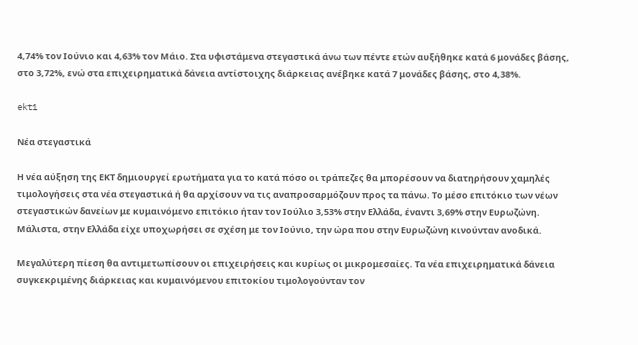4,74% τον Ιούνιο και 4,63% τον Μάιο. Στα υφιστάμενα στεγαστικά άνω των πέντε ετών αυξήθηκε κατά 6 μονάδες βάσης, στο 3,72%, ενώ στα επιχειρηματικά δάνεια αντίστοιχης διάρκειας ανέβηκε κατά 7 μονάδες βάσης, στο 4,38%.

ekt1

Νέα στεγαστικά

Η νέα αύξηση της ΕΚΤ δημιουργεί ερωτήματα για το κατά πόσο οι τράπεζες θα μπορέσουν να διατηρήσουν χαμηλές τιμολογήσεις στα νέα στεγαστικά ή θα αρχίσουν να τις αναπροσαρμόζουν προς τα πάνω. Το μέσο επιτόκιο των νέων στεγαστικών δανείων με κυμαινόμενο επιτόκιο ήταν τον Ιούλιο 3,53% στην Ελλάδα, έναντι 3,69% στην Ευρωζώνη. Μάλιστα, στην Ελλάδα είχε υποχωρήσει σε σχέση με τον Ιούνιο, την ώρα που στην Ευρωζώνη κινούνταν ανοδικά.

Μεγαλύτερη πίεση θα αντιμετωπίσουν οι επιχειρήσεις και κυρίως οι μικρομεσαίες. Τα νέα επιχειρηματικά δάνεια συγκεκριμένης διάρκειας και κυμαινόμενου επιτοκίου τιμολογούνταν τον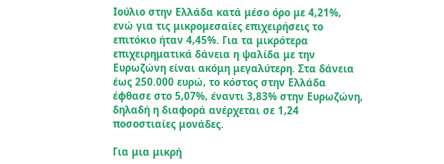Ιούλιο στην Ελλάδα κατά μέσο όρο με 4,21%, ενώ για τις μικρομεσαίες επιχειρήσεις το επιτόκιο ήταν 4,45%. Για τα μικρότερα επιχειρηματικά δάνεια η ψαλίδα με την Ευρωζώνη είναι ακόμη μεγαλύτερη. Στα δάνεια έως 250.000 ευρώ, το κόστος στην Ελλάδα έφθασε στο 5,07%, έναντι 3,83% στην Ευρωζώνη, δηλαδή η διαφορά ανέρχεται σε 1,24 ποσοστιαίες μονάδες.

Για μια μικρή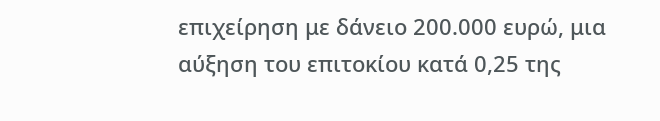επιχείρηση με δάνειο 200.000 ευρώ, μια αύξηση του επιτοκίου κατά 0,25 της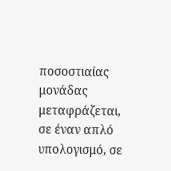ποσοστιαίας μονάδας μεταφράζεται, σε έναν απλό υπολογισμό, σε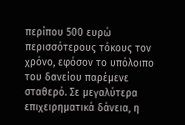περίπου 500 ευρώ περισσότερους τόκους τον χρόνο, εφόσον το υπόλοιπο του δανείου παρέμενε σταθερό. Σε μεγαλύτερα επιχειρηματικά δάνεια, η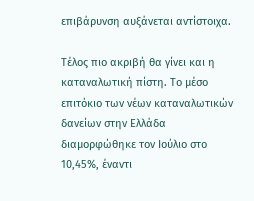επιβάρυνση αυξάνεται αντίστοιχα.

Τέλος πιο ακριβή θα γίνει και η καταναλωτική πίστη. Το μέσο επιτόκιο των νέων καταναλωτικών δανείων στην Ελλάδα διαμορφώθηκε τον Ιούλιο στο 10,45%, έναντι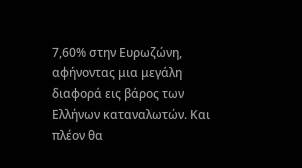7,60% στην Ευρωζώνη, αφήνοντας μια μεγάλη διαφορά εις βάρος των Ελλήνων καταναλωτών. Και πλέον θα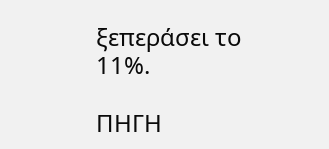ξεπεράσει το 11%.

ΠΗΓΗ